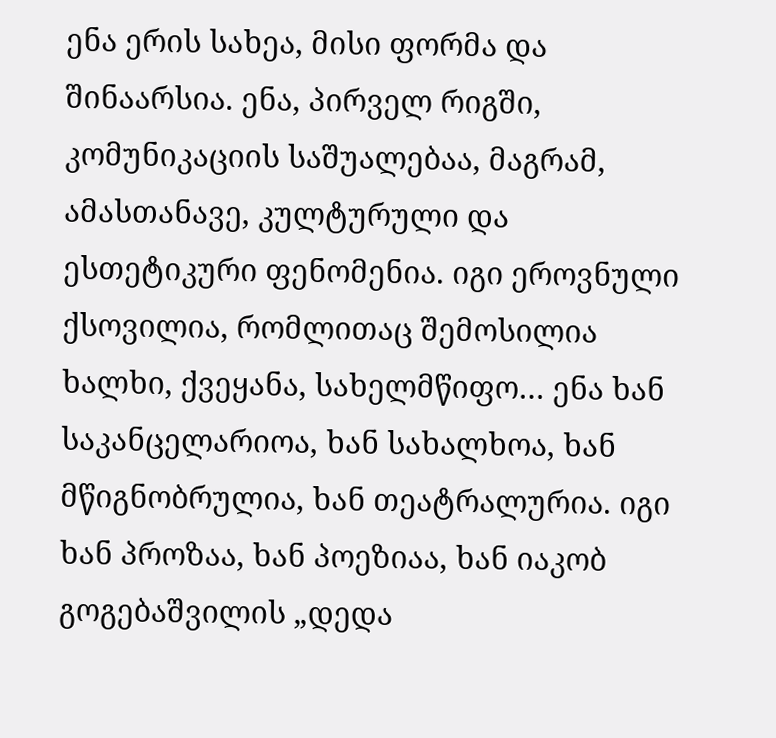ენა ერის სახეა, მისი ფორმა და შინაარსია. ენა, პირველ რიგში, კომუნიკაციის საშუალებაა, მაგრამ, ამასთანავე, კულტურული და ესთეტიკური ფენომენია. იგი ეროვნული ქსოვილია, რომლითაც შემოსილია ხალხი, ქვეყანა, სახელმწიფო… ენა ხან საკანცელარიოა, ხან სახალხოა, ხან მწიგნობრულია, ხან თეატრალურია. იგი ხან პროზაა, ხან პოეზიაა, ხან იაკობ გოგებაშვილის „დედა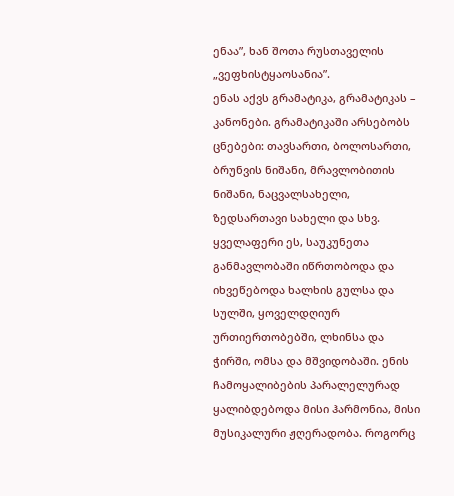ენაა”, ხან შოთა რუსთაველის „ვეფხისტყაოსანია”.
ენას აქვს გრამატიკა, გრამატიკას – კანონები. გრამატიკაში არსებობს ცნებები: თავსართი, ბოლოსართი, ბრუნვის ნიშანი, მრავლობითის ნიშანი, ნაცვალსახელი, ზედსართავი სახელი და სხვ. ყველაფერი ეს, საუკუნეთა განმავლობაში იწრთობოდა და იხვეწებოდა ხალხის გულსა და სულში, ყოველდღიურ ურთიერთობებში, ლხინსა და ჭირში, ომსა და მშვიდობაში. ენის ჩამოყალიბების პარალელურად ყალიბდებოდა მისი ჰარმონია, მისი მუსიკალური ჟღერადობა. როგორც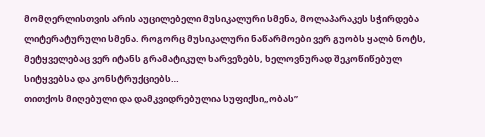მომღერლისთვის არის აუცილებელი მუსიკალური სმენა, მოლაპარაკეს სჭირდება ლიტერატურული სმენა. როგორც მუსიკალური ნაწარმოები ვერ გუობს ყალბ ნოტს, მეტყველებაც ვერ იტანს გრამატიკულ ხარვეზებს, ხელოვნურად შეკოწიწებულ სიტყვებსა და კონსტრუქციებს…
თითქოს მიღებული და დამკვიდრებულია სუფიქსი„ობას”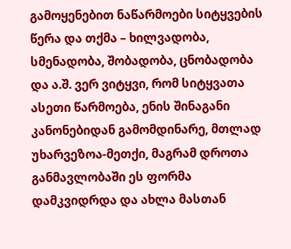გამოყენებით ნაწარმოები სიტყვების წერა და თქმა – ხილვადობა, სმენადობა, შობადობა, ცნობადობა და ა.შ. ვერ ვიტყვი, რომ სიტყვათა ასეთი წარმოება, ენის შინაგანი კანონებიდან გამომდინარე, მთლად უხარვეზოა-მეთქი, მაგრამ დროთა განმავლობაში ეს ფორმა დამკვიდრდა და ახლა მასთან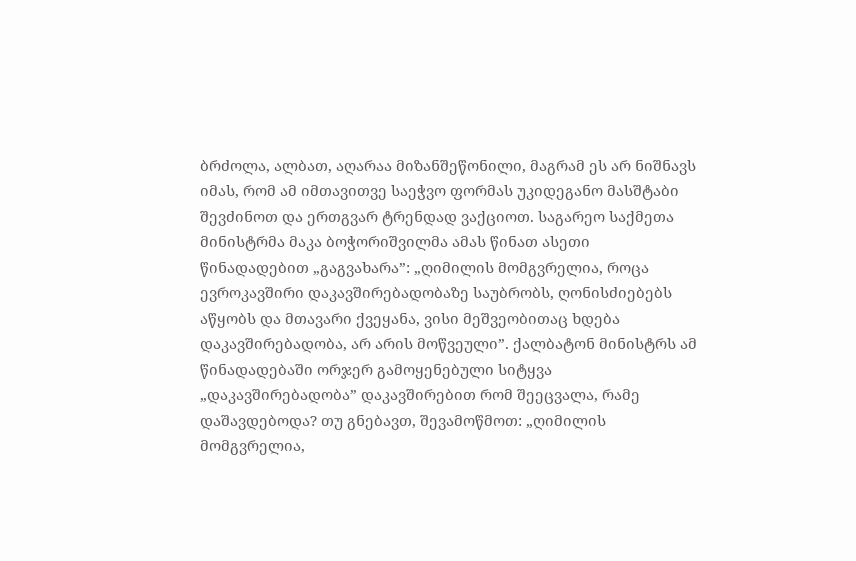ბრძოლა, ალბათ, აღარაა მიზანშეწონილი, მაგრამ ეს არ ნიშნავს იმას, რომ ამ იმთავითვე საეჭვო ფორმას უკიდეგანო მასშტაბი შევძინოთ და ერთგვარ ტრენდად ვაქციოთ. საგარეო საქმეთა მინისტრმა მაკა ბოჭორიშვილმა ამას წინათ ასეთი წინადადებით „გაგვახარა”: „ღიმილის მომგვრელია, როცა ევროკავშირი დაკავშირებადობაზე საუბრობს, ღონისძიებებს აწყობს და მთავარი ქვეყანა, ვისი მეშვეობითაც ხდება დაკავშირებადობა, არ არის მოწვეული”. ქალბატონ მინისტრს ამ წინადადებაში ორჯერ გამოყენებული სიტყვა „დაკავშირებადობა” დაკავშირებით რომ შეეცვალა, რამე დაშავდებოდა? თუ გნებავთ, შევამოწმოთ: „ღიმილის მომგვრელია,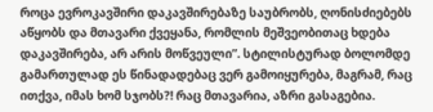როცა ევროკავშირი დაკავშირებაზე საუბრობს, ღონისძიებებს აწყობს და მთავარი ქვეყანა, რომლის მეშვეობითაც ხდება დაკავშირება, არ არის მოწვეული”. სტილისტურად ბოლომდე გამართულად ეს წინადადებაც ვერ გამოიყურება, მაგრამ, რაც ითქვა, იმას ხომ სჯობს?! რაც მთავარია, აზრი გასაგებია.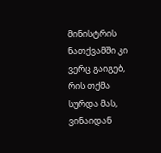მინისტრის ნათქვამში კი ვერც გაიგებ, რის თქმა სურდა მას, ვინაიდან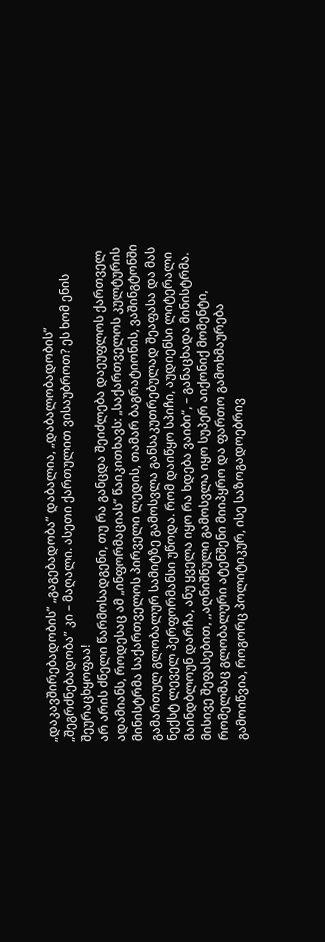„დაკავშირებადობის” „გაგებადობა” დაბალია, „დაბალობადობის” „შეგრძნებადობა” კი – მაღალი. ასეთი ქართულით ვისაუბროთ? ეს ხომ ენის შეურაცხყოფაა!
არ არის ძნელი წარმოსადგენი, თუ რა განცდა შეიძლება დაეუფლოს ქართველ ადამიანს, როდესაც ამ „ინფორმაციას” წაიკითხავს: „საქართველოს კულტურის მინისტრმა საქართველოს პირველი ლედის, თამარ ბაგრატიონის, ვაშინგტონში გამართულ გლობალურ სამიტზე გამოსვლა განსაკუთრებულად შეაფასა და მას ნექსტ ლეველ პერფორმანსი უწოდა. რომ დაიწყო სპიჩი, აუდიენსი ლიტერალი მაინდბლოუნ დარჩა, ანუ ყველა იყო რა ხდება ვაიბი“, – განაცხადა მინისტრმა. მისივე შეფასებით, ,,აღნიშნული გამოსვლა იყო სუპერ აიქონიქ მომენტი, რომელმაც გლობალური ატენშენი მიიპყრო და ფართო გამოხმაურება გამოიწვია, როგორც პოლიტიკურ, ისე საზოგადოებრივ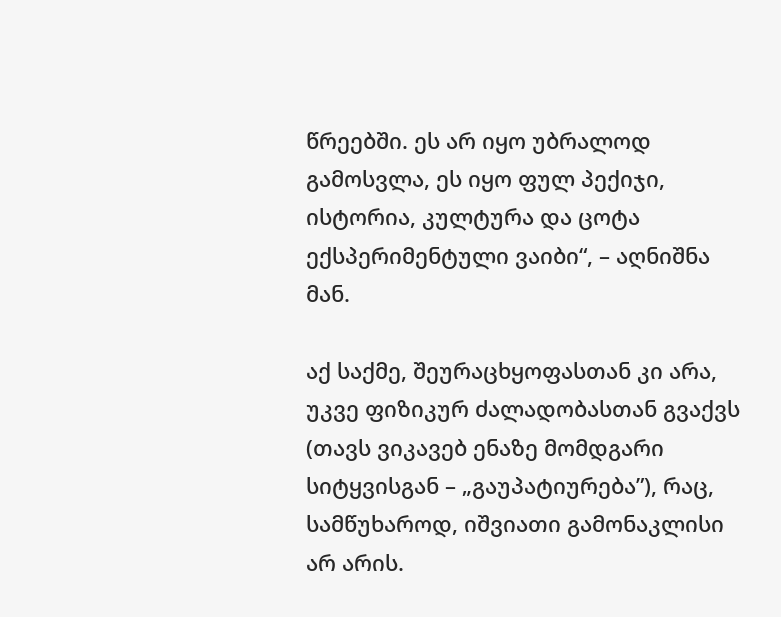წრეებში. ეს არ იყო უბრალოდ გამოსვლა, ეს იყო ფულ პექიჯი, ისტორია, კულტურა და ცოტა ექსპერიმენტული ვაიბი“, – აღნიშნა მან.

აქ საქმე, შეურაცხყოფასთან კი არა, უკვე ფიზიკურ ძალადობასთან გვაქვს (თავს ვიკავებ ენაზე მომდგარი სიტყვისგან – „გაუპატიურება”), რაც, სამწუხაროდ, იშვიათი გამონაკლისი არ არის.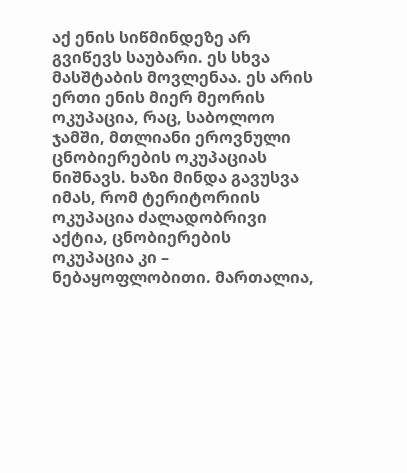აქ ენის სიწმინდეზე არ გვიწევს საუბარი. ეს სხვა მასშტაბის მოვლენაა. ეს არის ერთი ენის მიერ მეორის ოკუპაცია, რაც, საბოლოო ჯამში, მთლიანი ეროვნული ცნობიერების ოკუპაციას ნიშნავს. ხაზი მინდა გავუსვა იმას, რომ ტერიტორიის ოკუპაცია ძალადობრივი აქტია, ცნობიერების ოკუპაცია კი – ნებაყოფლობითი. მართალია,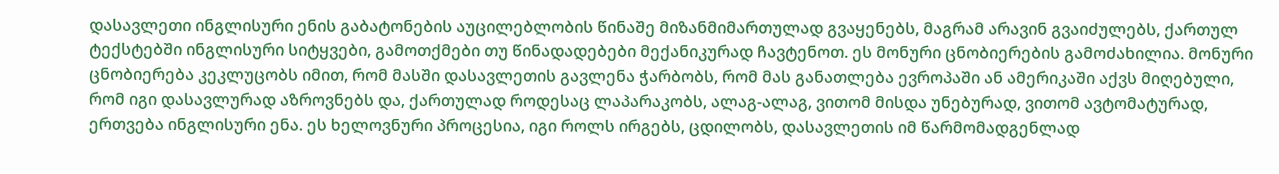დასავლეთი ინგლისური ენის გაბატონების აუცილებლობის წინაშე მიზანმიმართულად გვაყენებს, მაგრამ არავინ გვაიძულებს, ქართულ ტექსტებში ინგლისური სიტყვები, გამოთქმები თუ წინადადებები მექანიკურად ჩავტენოთ. ეს მონური ცნობიერების გამოძახილია. მონური ცნობიერება კეკლუცობს იმით, რომ მასში დასავლეთის გავლენა ჭარბობს, რომ მას განათლება ევროპაში ან ამერიკაში აქვს მიღებული, რომ იგი დასავლურად აზროვნებს და, ქართულად როდესაც ლაპარაკობს, ალაგ-ალაგ, ვითომ მისდა უნებურად, ვითომ ავტომატურად, ერთვება ინგლისური ენა. ეს ხელოვნური პროცესია, იგი როლს ირგებს, ცდილობს, დასავლეთის იმ წარმომადგენლად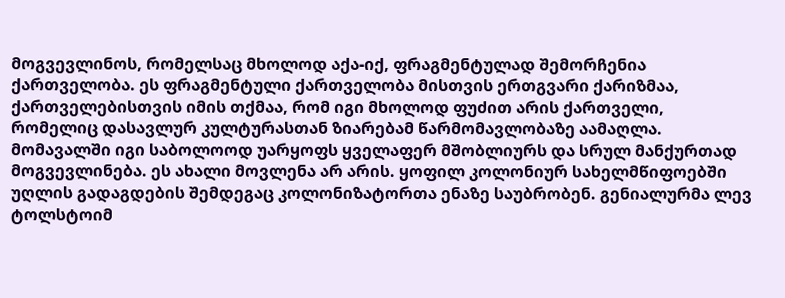მოგვევლინოს, რომელსაც მხოლოდ აქა-იქ, ფრაგმენტულად შემორჩენია ქართველობა. ეს ფრაგმენტული ქართველობა მისთვის ერთგვარი ქარიზმაა, ქართველებისთვის იმის თქმაა, რომ იგი მხოლოდ ფუძით არის ქართველი, რომელიც დასავლურ კულტურასთან ზიარებამ წარმომავლობაზე აამაღლა. მომავალში იგი საბოლოოდ უარყოფს ყველაფერ მშობლიურს და სრულ მანქურთად მოგვევლინება. ეს ახალი მოვლენა არ არის. ყოფილ კოლონიურ სახელმწიფოებში უღლის გადაგდების შემდეგაც კოლონიზატორთა ენაზე საუბრობენ. გენიალურმა ლევ ტოლსტოიმ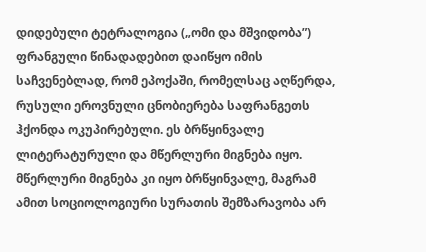დიდებული ტეტრალოგია („ომი და მშვიდობა”) ფრანგული წინადადებით დაიწყო იმის საჩვენებლად, რომ ეპოქაში, რომელსაც აღწერდა, რუსული ეროვნული ცნობიერება საფრანგეთს ჰქონდა ოკუპირებული. ეს ბრწყინვალე ლიტერატურული და მწერლური მიგნება იყო. მწერლური მიგნება კი იყო ბრწყინვალე, მაგრამ ამით სოციოლოგიური სურათის შემზარავობა არ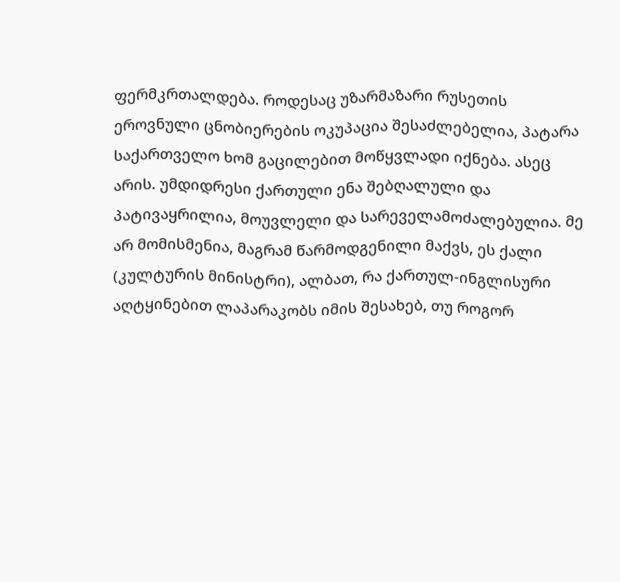ფერმკრთალდება. როდესაც უზარმაზარი რუსეთის ეროვნული ცნობიერების ოკუპაცია შესაძლებელია, პატარა საქართველო ხომ გაცილებით მოწყვლადი იქნება. ასეც არის. უმდიდრესი ქართული ენა შებღალული და პატივაყრილია, მოუვლელი და სარეველამოძალებულია. მე არ მომისმენია, მაგრამ წარმოდგენილი მაქვს, ეს ქალი (კულტურის მინისტრი), ალბათ, რა ქართულ-ინგლისური აღტყინებით ლაპარაკობს იმის შესახებ, თუ როგორ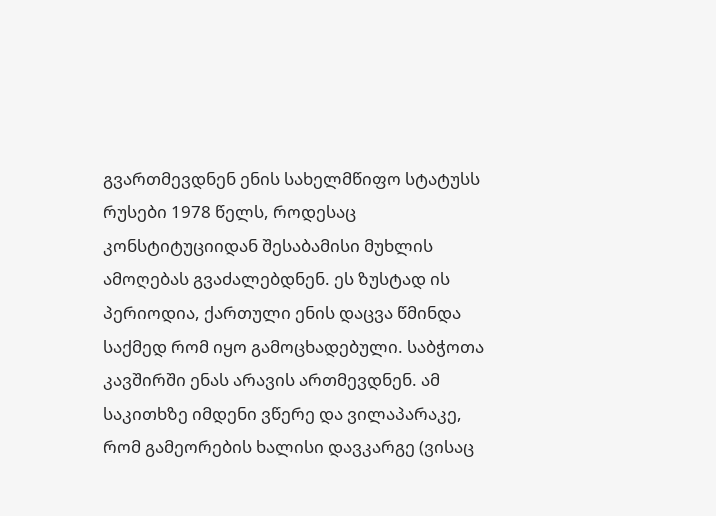გვართმევდნენ ენის სახელმწიფო სტატუსს რუსები 1978 წელს, როდესაც კონსტიტუციიდან შესაბამისი მუხლის ამოღებას გვაძალებდნენ. ეს ზუსტად ის პერიოდია, ქართული ენის დაცვა წმინდა საქმედ რომ იყო გამოცხადებული. საბჭოთა კავშირში ენას არავის ართმევდნენ. ამ საკითხზე იმდენი ვწერე და ვილაპარაკე, რომ გამეორების ხალისი დავკარგე (ვისაც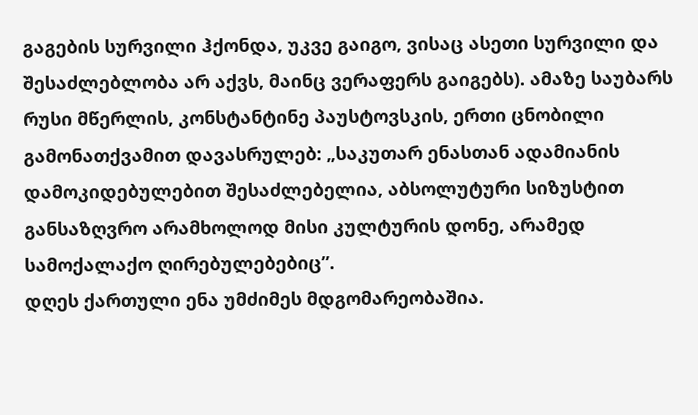გაგების სურვილი ჰქონდა, უკვე გაიგო, ვისაც ასეთი სურვილი და შესაძლებლობა არ აქვს, მაინც ვერაფერს გაიგებს). ამაზე საუბარს რუსი მწერლის, კონსტანტინე პაუსტოვსკის, ერთი ცნობილი გამონათქვამით დავასრულებ: „საკუთარ ენასთან ადამიანის დამოკიდებულებით შესაძლებელია, აბსოლუტური სიზუსტით განსაზღვრო არამხოლოდ მისი კულტურის დონე, არამედ სამოქალაქო ღირებულებებიც”.
დღეს ქართული ენა უმძიმეს მდგომარეობაშია.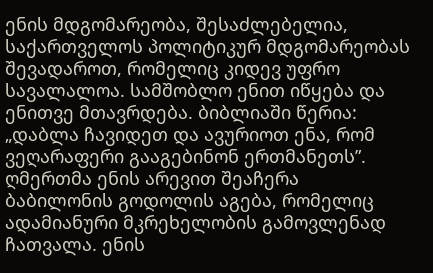ენის მდგომარეობა, შესაძლებელია, საქართველოს პოლიტიკურ მდგომარეობას შევადაროთ, რომელიც კიდევ უფრო სავალალოა. სამშობლო ენით იწყება და ენითვე მთავრდება. ბიბლიაში წერია: „დაბლა ჩავიდეთ და ავურიოთ ენა, რომ ვეღარაფერი გააგებინონ ერთმანეთს”. ღმერთმა ენის არევით შეაჩერა ბაბილონის გოდოლის აგება, რომელიც ადამიანური მკრეხელობის გამოვლენად ჩათვალა. ენის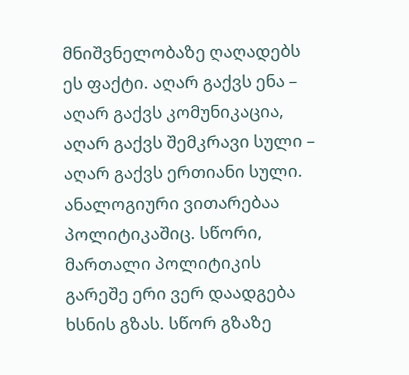მნიშვნელობაზე ღაღადებს ეს ფაქტი. აღარ გაქვს ენა – აღარ გაქვს კომუნიკაცია, აღარ გაქვს შემკრავი სული – აღარ გაქვს ერთიანი სული.
ანალოგიური ვითარებაა პოლიტიკაშიც. სწორი, მართალი პოლიტიკის გარეშე ერი ვერ დაადგება ხსნის გზას. სწორ გზაზე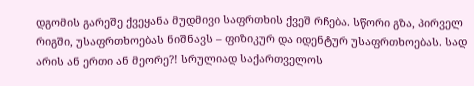დგომის გარეშე ქვეყანა მუდმივი საფრთხის ქვეშ რჩება. სწორი გზა, პირველ რიგში, უსაფრთხოებას ნიშნავს – ფიზიკურ და იდენტურ უსაფრთხოებას. სად არის ან ერთი ან მეორე?! სრულიად საქართველოს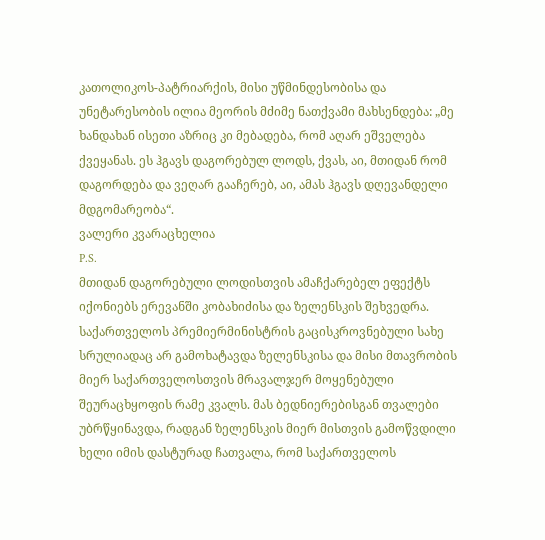კათოლიკოს-პატრიარქის, მისი უწმინდესობისა და უნეტარესობის ილია მეორის მძიმე ნათქვამი მახსენდება: „მე ხანდახან ისეთი აზრიც კი მებადება, რომ აღარ ეშველება ქვეყანას. ეს ჰგავს დაგორებულ ლოდს, ქვას, აი, მთიდან რომ დაგორდება და ვეღარ გააჩერებ, აი, ამას ჰგავს დღევანდელი მდგომარეობა“.
ვალერი კვარაცხელია
P.S.
მთიდან დაგორებული ლოდისთვის ამაჩქარებელ ეფექტს იქონიებს ერევანში კობახიძისა და ზელენსკის შეხვედრა. საქართველოს პრემიერმინისტრის გაცისკროვნებული სახე სრულიადაც არ გამოხატავდა ზელენსკისა და მისი მთავრობის მიერ საქართველოსთვის მრავალჯერ მოყენებული შეურაცხყოფის რამე კვალს. მას ბედნიერებისგან თვალები უბრწყინავდა, რადგან ზელენსკის მიერ მისთვის გამოწვდილი ხელი იმის დასტურად ჩათვალა, რომ საქართველოს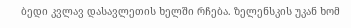ბედი კვლავ დასავლეთის ხელში რჩება. ზელენსკის უკან ხომ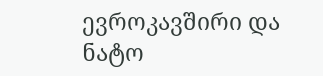ევროკავშირი და ნატო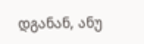დგანან, ანუ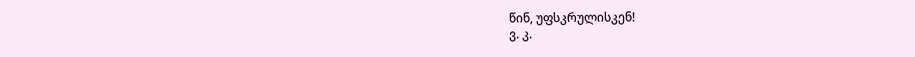წინ, უფსკრულისკენ!
ვ. კ.